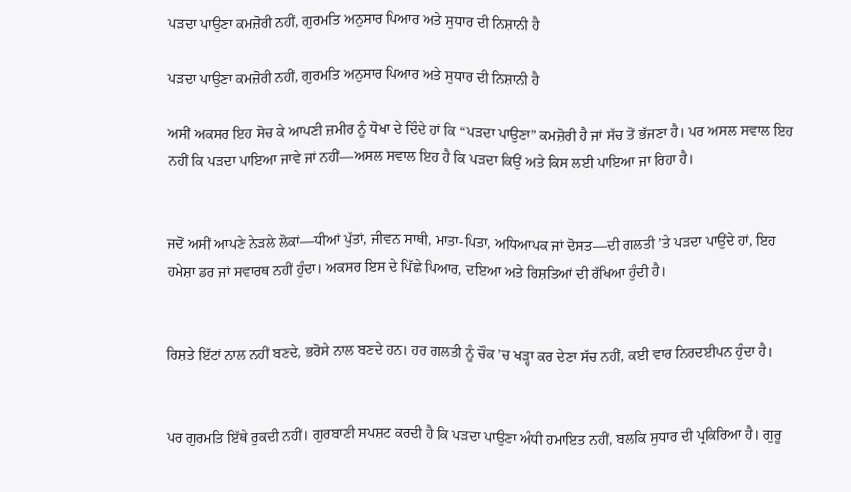ਪੜਦਾ ਪਾਉਣਾ ਕਮਜ਼ੋਰੀ ਨਹੀਂ, ਗੁਰਮਤਿ ਅਨੁਸਾਰ ਪਿਆਰ ਅਤੇ ਸੁਧਾਰ ਦੀ ਨਿਸ਼ਾਨੀ ਹੈ

ਪੜਦਾ ਪਾਉਣਾ ਕਮਜ਼ੋਰੀ ਨਹੀਂ, ਗੁਰਮਤਿ ਅਨੁਸਾਰ ਪਿਆਰ ਅਤੇ ਸੁਧਾਰ ਦੀ ਨਿਸ਼ਾਨੀ ਹੈ

ਅਸੀਂ ਅਕਸਰ ਇਹ ਸੋਚ ਕੇ ਆਪਣੀ ਜ਼ਮੀਰ ਨੂੰ ਧੋਖਾ ਦੇ ਦਿੰਦੇ ਹਾਂ ਕਿ “ਪੜਦਾ ਪਾਉਣਾ” ਕਮਜ਼ੋਰੀ ਹੈ ਜਾਂ ਸੱਚ ਤੋਂ ਭੱਜਣਾ ਹੈ। ਪਰ ਅਸਲ ਸਵਾਲ ਇਹ ਨਹੀਂ ਕਿ ਪੜਦਾ ਪਾਇਆ ਜਾਵੇ ਜਾਂ ਨਹੀਂ—ਅਸਲ ਸਵਾਲ ਇਹ ਹੈ ਕਿ ਪੜਦਾ ਕਿਉਂ ਅਤੇ ਕਿਸ ਲਈ ਪਾਇਆ ਜਾ ਰਿਹਾ ਹੈ।


ਜਦੋਂ ਅਸੀਂ ਆਪਣੇ ਨੇੜਲੇ ਲੋਕਾਂ—ਧੀਆਂ ਪੁੱਤਾਂ, ਜੀਵਨ ਸਾਥੀ, ਮਾਤਾ-ਪਿਤਾ, ਅਧਿਆਪਕ ਜਾਂ ਦੋਸਤ—ਦੀ ਗਲਤੀ ’ਤੇ ਪੜਦਾ ਪਾਉਂਦੇ ਹਾਂ, ਇਹ ਹਮੇਸ਼ਾ ਡਰ ਜਾਂ ਸਵਾਰਥ ਨਹੀਂ ਹੁੰਦਾ। ਅਕਸਰ ਇਸ ਦੇ ਪਿੱਛੇ ਪਿਆਰ, ਦਇਆ ਅਤੇ ਰਿਸ਼ਤਿਆਂ ਦੀ ਰੱਖਿਆ ਹੁੰਦੀ ਹੈ।


ਰਿਸ਼ਤੇ ਇੱਟਾਂ ਨਾਲ ਨਹੀਂ ਬਣਦੇ, ਭਰੋਸੇ ਨਾਲ ਬਣਦੇ ਹਨ। ਹਰ ਗਲਤੀ ਨੂੰ ਚੌਕ ’ਚ ਖੜ੍ਹਾ ਕਰ ਦੇਣਾ ਸੱਚ ਨਹੀਂ, ਕਈ ਵਾਰ ਨਿਰਦਈਪਨ ਹੁੰਦਾ ਹੈ।


ਪਰ ਗੁਰਮਤਿ ਇੱਥੇ ਰੁਕਦੀ ਨਹੀਂ। ਗੁਰਬਾਣੀ ਸਪਸ਼ਟ ਕਰਦੀ ਹੈ ਕਿ ਪੜਦਾ ਪਾਉਣਾ ਅੰਧੀ ਹਮਾਇਤ ਨਹੀਂ, ਬਲਕਿ ਸੁਧਾਰ ਦੀ ਪ੍ਰਕਿਰਿਆ ਹੈ। ਗੁਰੂ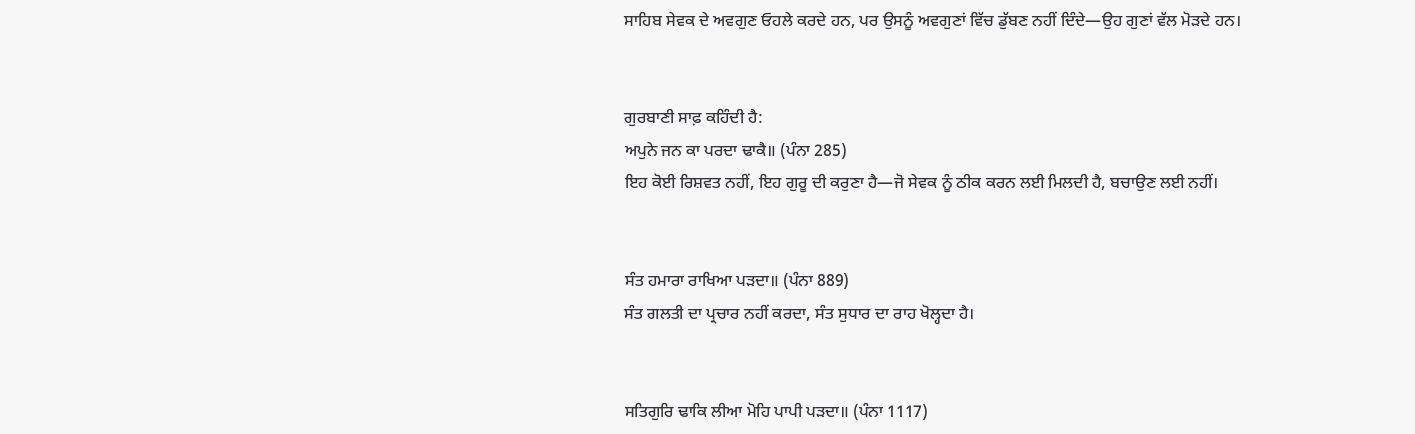ਸਾਹਿਬ ਸੇਵਕ ਦੇ ਅਵਗੁਣ ਓਹਲੇ ਕਰਦੇ ਹਨ, ਪਰ ਉਸਨੂੰ ਅਵਗੁਣਾਂ ਵਿੱਚ ਡੁੱਬਣ ਨਹੀਂ ਦਿੰਦੇ—ਉਹ ਗੁਣਾਂ ਵੱਲ ਮੋੜਦੇ ਹਨ।


ਗੁਰਬਾਣੀ ਸਾਫ਼ ਕਹਿੰਦੀ ਹੈ:
ਅਪੁਨੇ ਜਨ ਕਾ ਪਰਦਾ ਢਾਕੈ॥ (ਪੰਨਾ 285)
ਇਹ ਕੋਈ ਰਿਸ਼ਵਤ ਨਹੀਂ, ਇਹ ਗੁਰੂ ਦੀ ਕਰੁਣਾ ਹੈ—ਜੋ ਸੇਵਕ ਨੂੰ ਠੀਕ ਕਰਨ ਲਈ ਮਿਲਦੀ ਹੈ, ਬਚਾਉਣ ਲਈ ਨਹੀਂ।


ਸੰਤ ਹਮਾਰਾ ਰਾਖਿਆ ਪੜਦਾ॥ (ਪੰਨਾ 889)
ਸੰਤ ਗਲਤੀ ਦਾ ਪ੍ਰਚਾਰ ਨਹੀਂ ਕਰਦਾ, ਸੰਤ ਸੁਧਾਰ ਦਾ ਰਾਹ ਖੋਲ੍ਹਦਾ ਹੈ।


ਸਤਿਗੁਰਿ ਢਾਕਿ ਲੀਆ ਮੋਹਿ ਪਾਪੀ ਪੜਦਾ॥ (ਪੰਨਾ 1117)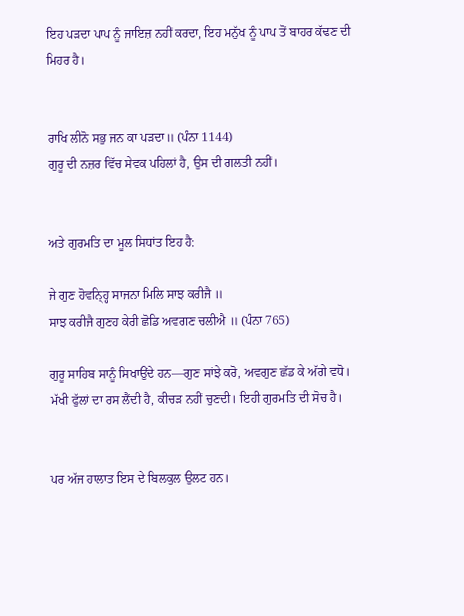ਇਹ ਪੜਦਾ ਪਾਪ ਨੂੰ ਜਾਇਜ਼ ਨਹੀਂ ਕਰਦਾ, ਇਹ ਮਨੁੱਖ ਨੂੰ ਪਾਪ ਤੋਂ ਬਾਹਰ ਕੱਢਣ ਦੀ ਮਿਹਰ ਹੈ।


ਰਾਖਿ ਲੀਨੋ ਸਭੁ ਜਨ ਕਾ ਪੜਦਾ॥ (ਪੰਨਾ 1144)
ਗੁਰੂ ਦੀ ਨਜ਼ਰ ਵਿੱਚ ਸੇਵਕ ਪਹਿਲਾਂ ਹੈ, ਉਸ ਦੀ ਗਲਤੀ ਨਹੀਂ।


ਅਤੇ ਗੁਰਮਤਿ ਦਾ ਮੂਲ ਸਿਧਾਂਤ ਇਹ ਹੈ:

ਜੇ ਗੁਣ ਹੋਵਨ੍ਹ੍ਹਿ ਸਾਜਨਾ ਮਿਲਿ ਸਾਝ ਕਰੀਜੈ ॥
ਸਾਝ ਕਰੀਜੈ ਗੁਣਹ ਕੇਰੀ ਛੋਡਿ ਅਵਗਣ ਚਲੀਐ ॥ (ਪੰਨਾ 765)

ਗੁਰੂ ਸਾਹਿਬ ਸਾਨੂੰ ਸਿਖਾਉਂਦੇ ਹਨ—ਗੁਣ ਸਾਂਝੇ ਕਰੋ, ਅਵਗੁਣ ਛੱਡ ਕੇ ਅੱਗੇ ਵਧੋ। ਮੱਖੀ ਫੁੱਲਾਂ ਦਾ ਰਸ ਲੈਂਦੀ ਹੈ, ਕੀਚੜ ਨਹੀਂ ਚੁਣਦੀ। ਇਹੀ ਗੁਰਮਤਿ ਦੀ ਸੋਚ ਹੈ।


ਪਰ ਅੱਜ ਹਾਲਾਤ ਇਸ ਦੇ ਬਿਲਕੁਲ ਉਲਟ ਹਨ।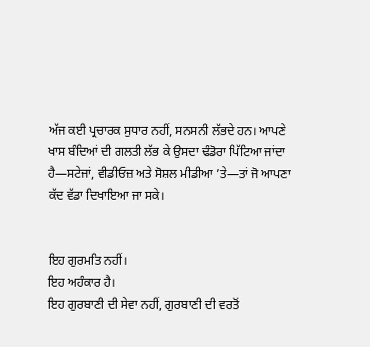ਅੱਜ ਕਈ ਪ੍ਰਚਾਰਕ ਸੁਧਾਰ ਨਹੀਂ, ਸਨਸਨੀ ਲੱਭਦੇ ਹਨ। ਆਪਣੇ ਖਾਸ ਬੰਦਿਆਂ ਦੀ ਗਲਤੀ ਲੱਭ ਕੇ ਉਸਦਾ ਢੰਡੋਰਾ ਪਿੱਟਿਆ ਜਾਂਦਾ ਹੈ—ਸਟੇਜਾਂ, ਵੀਡੀਓਜ਼ ਅਤੇ ਸੋਸ਼ਲ ਮੀਡੀਆ ’ਤੇ—ਤਾਂ ਜੋ ਆਪਣਾ ਕੱਦ ਵੱਡਾ ਦਿਖਾਇਆ ਜਾ ਸਕੇ।


ਇਹ ਗੁਰਮਤਿ ਨਹੀਂ।
ਇਹ ਅਹੰਕਾਰ ਹੈ।
ਇਹ ਗੁਰਬਾਣੀ ਦੀ ਸੇਵਾ ਨਹੀਂ, ਗੁਰਬਾਣੀ ਦੀ ਵਰਤੋਂ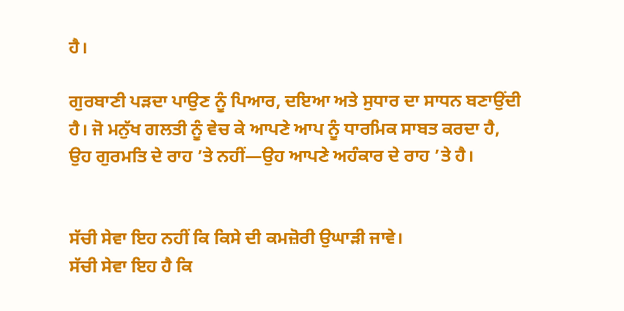ਹੈ।

ਗੁਰਬਾਣੀ ਪੜਦਾ ਪਾਉਣ ਨੂੰ ਪਿਆਰ, ਦਇਆ ਅਤੇ ਸੁਧਾਰ ਦਾ ਸਾਧਨ ਬਣਾਉਂਦੀ ਹੈ। ਜੋ ਮਨੁੱਖ ਗਲਤੀ ਨੂੰ ਵੇਚ ਕੇ ਆਪਣੇ ਆਪ ਨੂੰ ਧਾਰਮਿਕ ਸਾਬਤ ਕਰਦਾ ਹੈ, ਉਹ ਗੁਰਮਤਿ ਦੇ ਰਾਹ ’ਤੇ ਨਹੀਂ—ਉਹ ਆਪਣੇ ਅਹੰਕਾਰ ਦੇ ਰਾਹ ’ਤੇ ਹੈ।


ਸੱਚੀ ਸੇਵਾ ਇਹ ਨਹੀਂ ਕਿ ਕਿਸੇ ਦੀ ਕਮਜ਼ੋਰੀ ਉਘਾੜੀ ਜਾਵੇ।
ਸੱਚੀ ਸੇਵਾ ਇਹ ਹੈ ਕਿ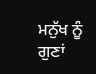ਮਨੁੱਖ ਨੂੰ ਗੁਣਾਂ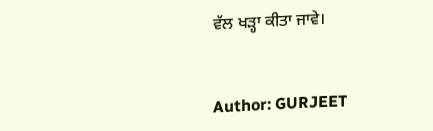ਵੱਲ ਖੜ੍ਹਾ ਕੀਤਾ ਜਾਵੇ।


Author: GURJEET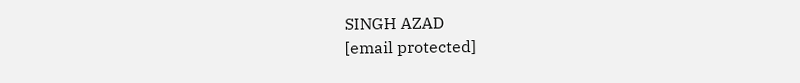SINGH AZAD
[email protected]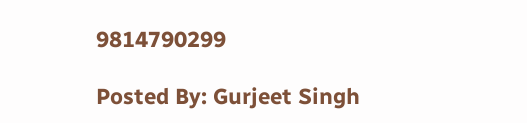9814790299

Posted By: Gurjeet Singh